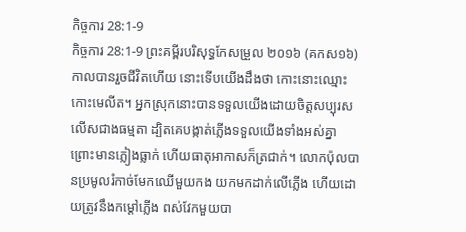កិច្ចការ 28:1-9
កិច្ចការ 28:1-9 ព្រះគម្ពីរបរិសុទ្ធកែសម្រួល ២០១៦ (គកស១៦)
កាលបានរួចជីវិតហើយ នោះទើបយើងដឹងថា កោះនោះឈ្មោះកោះមេលីត។ អ្នកស្រុកនោះបានទទួលយើងដោយចិត្តសប្បុរសលើសជាងធម្មតា ដ្បិតគេបង្កាត់ភ្លើងទទួលយើងទាំងអស់គ្នា ព្រោះមានភ្លៀងធ្លាក់ ហើយធាតុអាកាសក៏ត្រជាក់។ លោកប៉ុលបានប្រមូលរំកាច់មែកឈើមួយកង យកមកដាក់លើភ្លើង ហើយដោយត្រូវនឹងកម្ដៅភ្លើង ពស់វែកមួយបា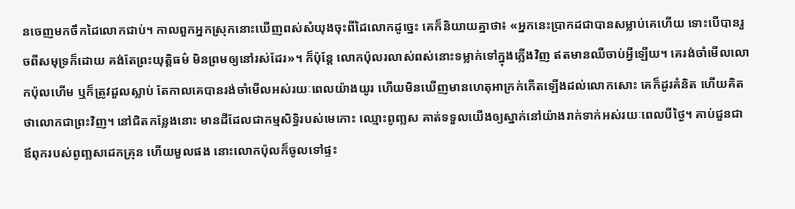នចេញមកចឹកដៃលោកជាប់។ កាលពួកអ្នកស្រុកនោះឃើញពស់សំយុងចុះពីដៃលោកដូច្នេះ គេក៏និយាយគ្នាថា៖ «អ្នកនេះប្រាកដជាបានសម្លាប់គេហើយ ទោះបើបានរួចពីសមុទ្រក៏ដោយ គង់តែព្រះយុត្តិធម៌ មិនព្រមឲ្យនៅរស់ដែរ»។ ក៏ប៉ុន្ដែ លោកប៉ុលរលាស់ពស់នោះទម្លាក់ទៅក្នុងភ្លើងវិញ ឥតមានឈឺចាប់អ្វីឡើយ។ គេរង់ចាំមើលលោកប៉ុលហើម ឬក៏ត្រូវដួលស្លាប់ តែកាលគេបានរង់ចាំមើលអស់រយៈពេលយ៉ាងយូរ ហើយមិនឃើញមានហេតុអាក្រក់កើតឡើងដល់លោកសោះ គេក៏ដូរគំនិត ហើយគិតថាលោកជាព្រះវិញ។ នៅជិតកន្លែងនោះ មានដីដែលជាកម្មសិទ្ធិរបស់មេកោះ ឈ្មោះពូញ្លស គាត់ទទួលយើងឲ្យស្នាក់នៅយ៉ាងរាក់ទាក់អស់រយៈពេលបីថ្ងៃ។ គាប់ជួនជាឪពុករបស់ពូញ្លសដេកគ្រុន ហើយមួលផង នោះលោកប៉ុលក៏ចូលទៅផ្ទះ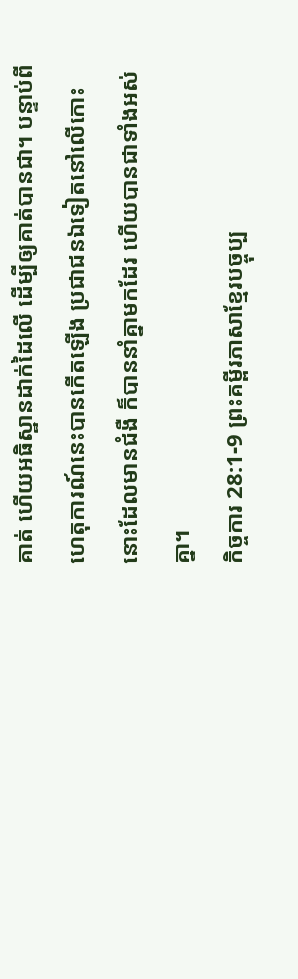គាត់ ហើយអធិស្ឋានដាក់ដៃលើ ដើម្បីឲ្យគាត់បានជា។ បន្ទាប់ពីហេតុការណ៍នេះបានកើតឡើង ប្រជាជនឯទៀតនៅលើកោះនោះដែលមានជំងឺ ក៏បាននាំគ្នាមកដែរ ហើយបានជាទាំងអស់គ្នា។
កិច្ចការ 28:1-9 ព្រះគម្ពីរភាសាខ្មែរបច្ចុប្ប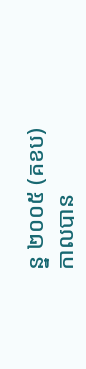ន្ន ២០០៥ (គខប)
កាលបាន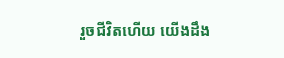រួចជីវិតហើយ យើងដឹង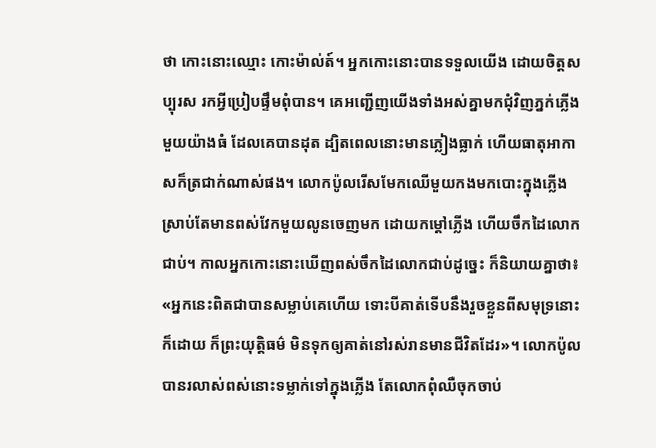ថា កោះនោះឈ្មោះ កោះម៉ាល់ត៍។ អ្នកកោះនោះបានទទួលយើង ដោយចិត្តសប្បុរស រកអ្វីប្រៀបផ្ទឹមពុំបាន។ គេអញ្ជើញយើងទាំងអស់គ្នាមកជុំវិញភ្នក់ភ្លើងមួយយ៉ាងធំ ដែលគេបានដុត ដ្បិតពេលនោះមានភ្លៀងធ្លាក់ ហើយធាតុអាកាសក៏ត្រជាក់ណាស់ផង។ លោកប៉ូលរើសមែកឈើមួយកងមកបោះក្នុងភ្លើង ស្រាប់តែមានពស់វែកមួយលូនចេញមក ដោយកម្ដៅភ្លើង ហើយចឹកដៃលោកជាប់។ កាលអ្នកកោះនោះឃើញពស់ចឹកដៃលោកជាប់ដូច្នេះ ក៏និយាយគ្នាថា៖ «អ្នកនេះពិតជាបានសម្លាប់គេហើយ ទោះបីគាត់ទើបនឹងរួចខ្លួនពីសមុទ្រនោះក៏ដោយ ក៏ព្រះយុត្តិធម៌ មិនទុកឲ្យគាត់នៅរស់រានមានជីវិតដែរ»។ លោកប៉ូលបានរលាស់ពស់នោះទម្លាក់ទៅក្នុងភ្លើង តែលោកពុំឈឺចុកចាប់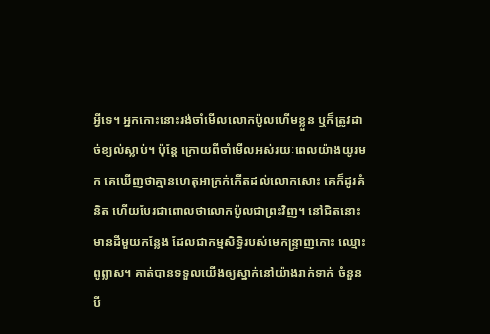អ្វីទេ។ អ្នកកោះនោះរង់ចាំមើលលោកប៉ូលហើមខ្លួន ឬក៏ត្រូវដាច់ខ្យល់ស្លាប់។ ប៉ុន្តែ ក្រោយពីចាំមើលអស់រយៈពេលយ៉ាងយូរមក គេឃើញថាគ្មានហេតុអាក្រក់កើតដល់លោកសោះ គេក៏ដូរគំនិត ហើយបែរជាពោលថាលោកប៉ូលជាព្រះវិញ។ នៅជិតនោះ មានដីមួយកន្លែង ដែលជាកម្មសិទ្ធិរបស់មេកន្ទ្រាញកោះ ឈ្មោះពូព្លាស។ គាត់បានទទួលយើងឲ្យស្នាក់នៅយ៉ាងរាក់ទាក់ ចំនួនបី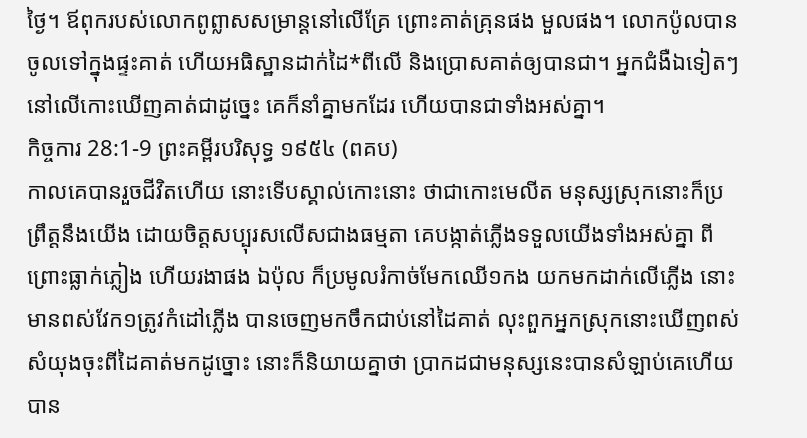ថ្ងៃ។ ឪពុករបស់លោកពូព្លាសសម្រាន្ដនៅលើគ្រែ ព្រោះគាត់គ្រុនផង មួលផង។ លោកប៉ូលបានចូលទៅក្នុងផ្ទះគាត់ ហើយអធិស្ឋានដាក់ដៃ*ពីលើ និងប្រោសគាត់ឲ្យបានជា។ អ្នកជំងឺឯទៀតៗនៅលើកោះឃើញគាត់ជាដូច្នេះ គេក៏នាំគ្នាមកដែរ ហើយបានជាទាំងអស់គ្នា។
កិច្ចការ 28:1-9 ព្រះគម្ពីរបរិសុទ្ធ ១៩៥៤ (ពគប)
កាលគេបានរួចជីវិតហើយ នោះទើបស្គាល់កោះនោះ ថាជាកោះមេលីត មនុស្សស្រុកនោះក៏ប្រព្រឹត្តនឹងយើង ដោយចិត្តសប្បុរសលើសជាងធម្មតា គេបង្កាត់ភ្លើងទទួលយើងទាំងអស់គ្នា ពីព្រោះធ្លាក់ភ្លៀង ហើយរងាផង ឯប៉ុល ក៏ប្រមូលរំកាច់មែកឈើ១កង យកមកដាក់លើភ្លើង នោះមានពស់វែក១ត្រូវកំដៅភ្លើង បានចេញមកចឹកជាប់នៅដៃគាត់ លុះពួកអ្នកស្រុកនោះឃើញពស់សំយុងចុះពីដៃគាត់មកដូច្នោះ នោះក៏និយាយគ្នាថា ប្រាកដជាមនុស្សនេះបានសំឡាប់គេហើយ បាន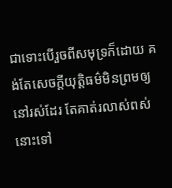ជាទោះបើរួចពីសមុទ្រក៏ដោយ គង់តែសេចក្ដីយុត្តិធម៌មិនព្រមឲ្យនៅរស់ដែរ តែគាត់រលាស់ពស់នោះទៅ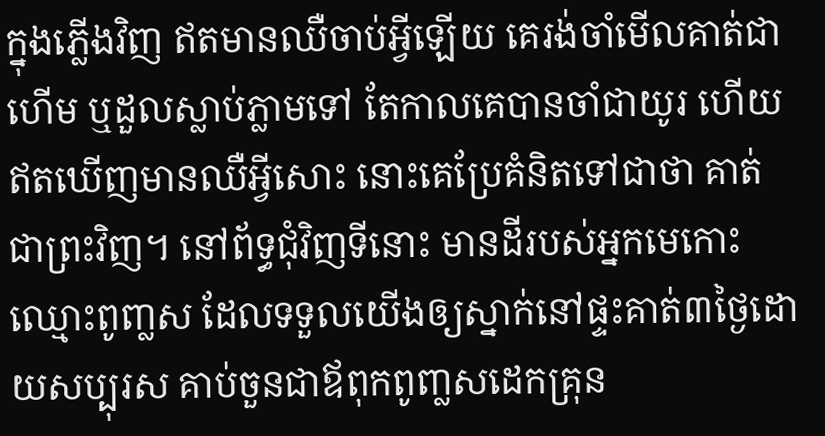ក្នុងភ្លើងវិញ ឥតមានឈឺចាប់អ្វីឡើយ គេរង់ចាំមើលគាត់ជាហើម ឬដួលស្លាប់ភ្លាមទៅ តែកាលគេបានចាំជាយូរ ហើយឥតឃើញមានឈឺអ្វីសោះ នោះគេប្រែគំនិតទៅជាថា គាត់ជាព្រះវិញ។ នៅព័ទ្ធជុំវិញទីនោះ មានដីរបស់អ្នកមេកោះ ឈ្មោះពូញ្លស ដែលទទួលយើងឲ្យស្នាក់នៅផ្ទះគាត់៣ថ្ងៃដោយសប្បុរស គាប់ចួនជាឪពុកពូញ្លសដេកគ្រុន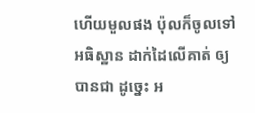ហើយមួលផង ប៉ុលក៏ចូលទៅអធិស្ឋាន ដាក់ដៃលើគាត់ ឲ្យបានជា ដូច្នេះ អ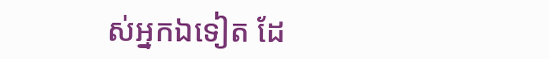ស់អ្នកឯទៀត ដែ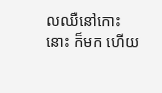លឈឺនៅកោះនោះ ក៏មក ហើយ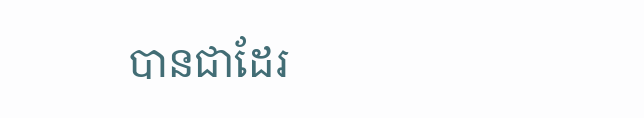បានជាដែរ